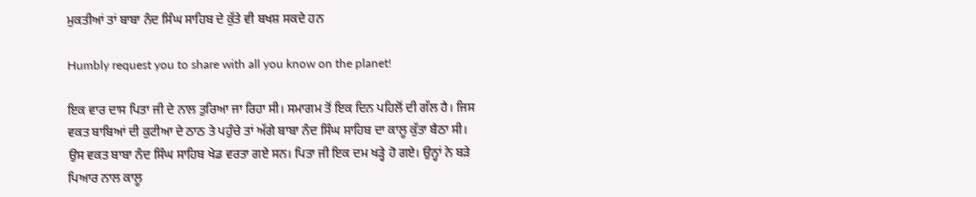ਮੁਕਤੀਆਂ ਤਾਂ ਬਾਬਾ ਨੰਦ ਸਿੰਘ ਸਾਹਿਬ ਦੇ ਕੁੱਤੇ ਵੀ ਬਖਸ਼ ਸਕਦੇ ਹਨ

Humbly request you to share with all you know on the planet!

ਇਕ ਵਾਰ ਦਾਸ ਪਿਤਾ ਜੀ ਦੇ ਨਾਲ ਤੁਰਿਆ ਜਾ ਰਿਹਾ ਸੀ। ਸਮਾਗਮ ਤੋਂ ਇਕ ਦਿਨ ਪਹਿਲੋਂ ਦੀ ਗੱਲ ਹੈ। ਜਿਸ ਵਕਤ ਬਾਬਿਆਂ ਦੀ ਕੁਟੀਆ ਦੇ ਠਾਠ ਤੇ ਪਹੁੰਚੇ ਤਾਂ ਅੱਗੇ ਬਾਬਾ ਨੰਦ ਸਿੰਘ ਸਾਹਿਬ ਦਾ ਕਾਲੂ ਕੁੱਤਾ ਬੈਠਾ ਸੀ। ਉਸ ਵਕਤ ਬਾਬਾ ਨੰਦ ਸਿੰਘ ਸਾਹਿਬ ਖੇਡ ਵਰਤਾ ਗਏ ਸਨ। ਪਿਤਾ ਜੀ ਇਕ ਦਮ ਖੜ੍ਹੇ ਹੋ ਗਏ। ਉਨ੍ਹਾਂ ਨੇ ਬੜੇ ਪਿਆਰ ਨਾਲ ਕਾਲੂ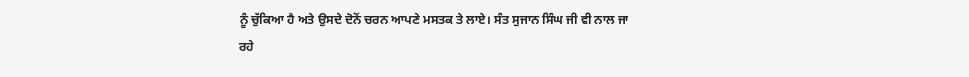ਨੂੰ ਚੁੱਕਿਆ ਹੈ ਅਤੇ ਉਸਦੇ ਦੋਨੋਂ ਚਰਨ ਆਪਣੇ ਮਸਤਕ ਤੇ ਲਾਏ। ਸੰਤ ਸੁਜਾਨ ਸਿੰਘ ਜੀ ਵੀ ਨਾਲ ਜਾ ਰਹੇ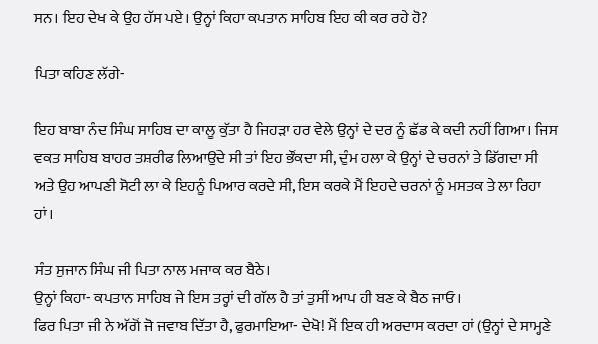ਸਨ। ਇਹ ਦੇਖ ਕੇ ਉਹ ਹੱਸ ਪਏ। ਉਨ੍ਹਾਂ ਕਿਹਾ ਕਪਤਾਨ ਸਾਹਿਬ ਇਹ ਕੀ ਕਰ ਰਹੇ ਹੋ?

ਪਿਤਾ ਕਹਿਣ ਲੱਗੇ-

ਇਹ ਬਾਬਾ ਨੰਦ ਸਿੰਘ ਸਾਹਿਬ ਦਾ ਕਾਲੂ ਕੁੱਤਾ ਹੈ ਜਿਹੜਾ ਹਰ ਵੇਲੇ ਉਨ੍ਹਾਂ ਦੇ ਦਰ ਨੂੰ ਛੱਡ ਕੇ ਕਦੀ ਨਹੀਂ ਗਿਆ। ਜਿਸ ਵਕਤ ਸਾਹਿਬ ਬਾਹਰ ਤਸ਼ਰੀਫ ਲਿਆਉਂਦੇ ਸੀ ਤਾਂ ਇਹ ਭੌਂਕਦਾ ਸੀ, ਦੁੰਮ ਹਲਾ ਕੇ ਉਨ੍ਹਾਂ ਦੇ ਚਰਨਾਂ ਤੇ ਡਿੱਗਦਾ ਸੀ ਅਤੇ ਉਹ ਆਪਣੀ ਸੋਟੀ ਲਾ ਕੇ ਇਹਨੂੰ ਪਿਆਰ ਕਰਦੇ ਸੀ, ਇਸ ਕਰਕੇ ਮੈਂ ਇਹਦੇ ਚਰਨਾਂ ਨੂੰ ਮਸਤਕ ਤੇ ਲਾ ਰਿਹਾ ਹਾਂ।

ਸੰਤ ਸੁਜਾਨ ਸਿੰਘ ਜੀ ਪਿਤਾ ਨਾਲ ਮਜਾਕ ਕਰ ਬੈਠੇ।
ਉਨ੍ਹਾਂ ਕਿਹਾ- ਕਪਤਾਨ ਸਾਹਿਬ ਜੇ ਇਸ ਤਰ੍ਹਾਂ ਦੀ ਗੱਲ ਹੈ ਤਾਂ ਤੁਸੀਂ ਆਪ ਹੀ ਬਣ ਕੇ ਬੈਠ ਜਾਓ।
ਫਿਰ ਪਿਤਾ ਜੀ ਨੇ ਅੱਗੋਂ ਜੋ ਜਵਾਬ ਦਿੱਤਾ ਹੈ, ਫੁਰਮਾਇਆ- ਦੇਖੋ! ਮੈਂ ਇਕ ਹੀ ਅਰਦਾਸ ਕਰਦਾ ਹਾਂ (ਉਨ੍ਹਾਂ ਦੇ ਸਾਮ੍ਹਣੇ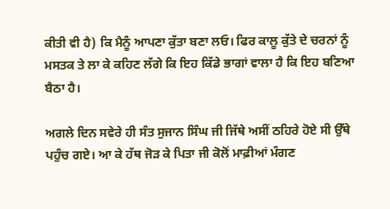ਕੀਤੀ ਵੀ ਹੈ) ਕਿ ਮੈਨੂੰ ਆਪਣਾ ਕੁੱਤਾ ਬਣਾ ਲਓ। ਫਿਰ ਕਾਲੂ ਕੁੱਤੇ ਦੇ ਚਰਨਾਂ ਨੂੰ ਮਸਤਕ ਤੇ ਲਾ ਕੇ ਕਹਿਣ ਲੱਗੇ ਕਿ ਇਹ ਕਿੱਡੇ ਭਾਗਾਂ ਵਾਲਾ ਹੈ ਕਿ ਇਹ ਬਣਿਆ ਬੈਠਾ ਹੈ।

ਅਗਲੇ ਦਿਨ ਸਵੇਰੇ ਹੀ ਸੰਤ ਸੁਜਾਨ ਸਿੰਘ ਜੀ ਜਿੱਥੇ ਅਸੀਂ ਠਹਿਰੇ ਹੋਏ ਸੀ ਉੱਥੇ ਪਹੁੰਚ ਗਏ। ਆ ਕੇ ਹੱਥ ਜੋੜ ਕੇ ਪਿਤਾ ਜੀ ਕੋਲੋਂ ਮਾਫ਼ੀਆਂ ਮੰਗਣ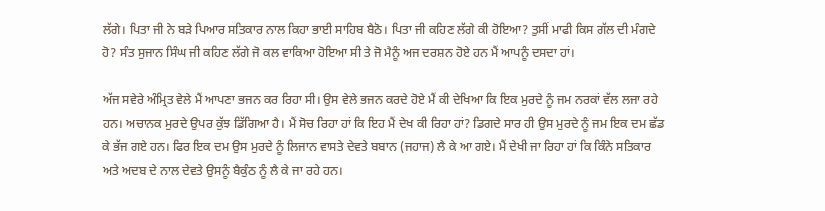ਲੱਗੇ। ਪਿਤਾ ਜੀ ਨੇ ਬੜੇ ਪਿਆਰ ਸਤਿਕਾਰ ਨਾਲ ਕਿਹਾ ਭਾਈ ਸਾਹਿਬ ਬੈਠੋ। ਪਿਤਾ ਜੀ ਕਹਿਣ ਲੱਗੇ ਕੀ ਹੋਇਆ? ਤੁਸੀਂ ਮਾਫੀ ਕਿਸ ਗੱਲ ਦੀ ਮੰਗਦੇ ਹੋ? ਸੰਤ ਸੁਜਾਨ ਸਿੰਘ ਜੀ ਕਹਿਣ ਲੱਗੇ ਜੋ ਕਲ ਵਾਕਿਆ ਹੋਇਆ ਸੀ ਤੇ ਜੋ ਮੈਨੂੰ ਅਜ ਦਰਸ਼ਨ ਹੋਏ ਹਨ ਮੈਂ ਆਪਨੂੰ ਦਸਦਾ ਹਾਂ।

ਅੱਜ ਸਵੇਰੇ ਅੰਮ੍ਰਿਤ ਵੇਲੇ ਮੈਂ ਆਪਣਾ ਭਜਨ ਕਰ ਰਿਹਾ ਸੀ। ਉਸ ਵੇਲੇ ਭਜਨ ਕਰਦੇ ਹੋਏ ਮੈਂ ਕੀ ਦੇਖਿਆ ਕਿ ਇਕ ਮੁਰਦੇ ਨੂੰ ਜਮ ਨਰਕਾਂ ਵੱਲ ਲਜਾ ਰਹੇ ਹਨ। ਅਚਾਨਕ ਮੁਰਦੇ ਉਪਰ ਕੁੱਝ ਡਿੱਗਿਆ ਹੈ। ਮੈਂ ਸੋਚ ਰਿਹਾ ਹਾਂ ਕਿ ਇਹ ਮੈਂ ਦੇਖ ਕੀ ਰਿਹਾ ਹਾਂ? ਡਿਗਦੇ ਸਾਰ ਹੀ ਉਸ ਮੁਰਦੇ ਨੂੰ ਜਮ ਇਕ ਦਮ ਛੱਡ ਕੇ ਭੱਜ ਗਏ ਹਨ। ਫਿਰ ਇਕ ਦਮ ਉਸ ਮੁਰਦੇ ਨੂੰ ਲਿਜਾਨ ਵਾਸਤੇ ਦੇਵਤੇ ਬਬਾਨ (ਜਹਾਜ) ਲੈ ਕੇ ਆ ਗਏ। ਮੈਂ ਦੇਖੀ ਜਾ ਰਿਹਾ ਹਾਂ ਕਿ ਕਿੰਨੇ ਸਤਿਕਾਰ ਅਤੇ ਅਦਬ ਦੇ ਨਾਲ ਦੇਵਤੇ ਉਸਨੂੰ ਬੈਕੁੰਠ ਨੂੰ ਲੈ ਕੇ ਜਾ ਰਹੇ ਹਨ।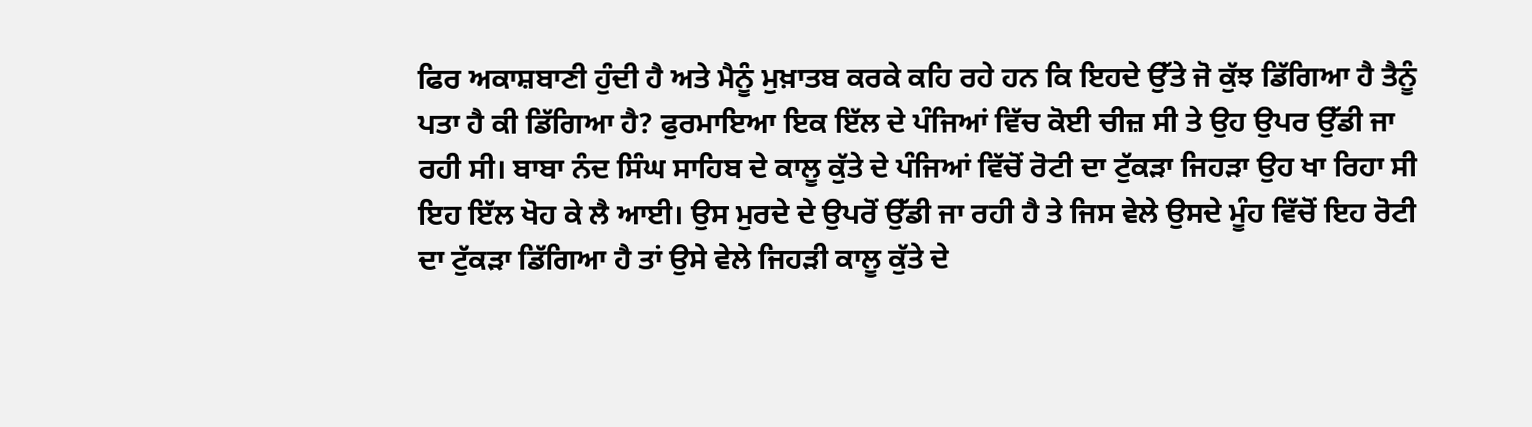ਫਿਰ ਅਕਾਸ਼ਬਾਣੀ ਹੁੰਦੀ ਹੈ ਅਤੇ ਮੈਨੂੰ ਮੁਖ਼ਾਤਬ ਕਰਕੇ ਕਹਿ ਰਹੇ ਹਨ ਕਿ ਇਹਦੇ ਉੱਤੇ ਜੋ ਕੁੱਝ ਡਿੱਗਿਆ ਹੈ ਤੈਨੂੰ ਪਤਾ ਹੈ ਕੀ ਡਿੱਗਿਆ ਹੈ? ਫੁਰਮਾਇਆ ਇਕ ਇੱਲ ਦੇ ਪੰਜਿਆਂ ਵਿੱਚ ਕੋਈ ਚੀਜ਼ ਸੀ ਤੇ ਉਹ ਉਪਰ ਉੱਡੀ ਜਾ ਰਹੀ ਸੀ। ਬਾਬਾ ਨੰਦ ਸਿੰਘ ਸਾਹਿਬ ਦੇ ਕਾਲੂ ਕੁੱਤੇ ਦੇ ਪੰਜਿਆਂ ਵਿੱਚੋਂ ਰੋਟੀ ਦਾ ਟੁੱਕੜਾ ਜਿਹੜਾ ਉਹ ਖਾ ਰਿਹਾ ਸੀ ਇਹ ਇੱਲ ਖੋਹ ਕੇ ਲੈ ਆਈ। ਉਸ ਮੁਰਦੇ ਦੇ ਉਪਰੋਂ ਉੱਡੀ ਜਾ ਰਹੀ ਹੈ ਤੇ ਜਿਸ ਵੇਲੇ ਉਸਦੇ ਮੂੰਹ ਵਿੱਚੋਂ ਇਹ ਰੋਟੀ ਦਾ ਟੁੱਕੜਾ ਡਿੱਗਿਆ ਹੈ ਤਾਂ ਉਸੇ ਵੇਲੇ ਜਿਹੜੀ ਕਾਲੂ ਕੁੱਤੇ ਦੇ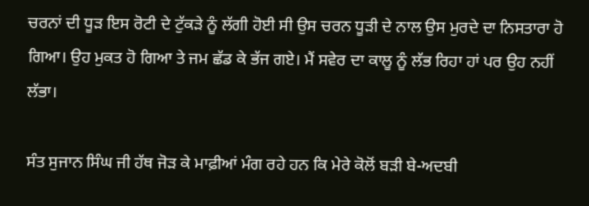ਚਰਨਾਂ ਦੀ ਧੂੜ ਇਸ ਰੋਟੀ ਦੇ ਟੁੱਕੜੇ ਨੂੰ ਲੱਗੀ ਹੋਈ ਸੀ ਉਸ ਚਰਨ ਧੂੜੀ ਦੇ ਨਾਲ ਉਸ ਮੁਰਦੇ ਦਾ ਨਿਸਤਾਰਾ ਹੋ ਗਿਆ। ਉਹ ਮੁਕਤ ਹੋ ਗਿਆ ਤੇ ਜਮ ਛੱਡ ਕੇ ਭੱਜ ਗਏ। ਮੈਂ ਸਵੇਰ ਦਾ ਕਾਲੂ ਨੂੰ ਲੱਭ ਰਿਹਾ ਹਾਂ ਪਰ ਉਹ ਨਹੀਂ ਲੱਭਾ।

ਸੰਤ ਸੁਜਾਨ ਸਿੰਘ ਜੀ ਹੱਥ ਜੋੜ ਕੇ ਮਾਫ਼ੀਆਂ ਮੰਗ ਰਹੇ ਹਨ ਕਿ ਮੇਰੇ ਕੋਲੋਂ ਬੜੀ ਬੇ-ਅਦਬੀ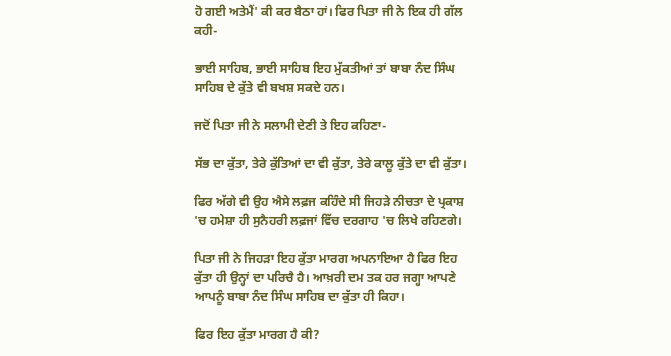ਹੋ ਗਈ ਅਤੇਮੈਂ' ਕੀ ਕਰ ਬੈਠਾ ਹਾਂ। ਫਿਰ ਪਿਤਾ ਜੀ ਨੇ ਇਕ ਹੀ ਗੱਲ ਕਹੀ-

ਭਾਈ ਸਾਹਿਬ, ਭਾਈ ਸਾਹਿਬ ਇਹ ਮੁੱਕਤੀਆਂ ਤਾਂ ਬਾਬਾ ਨੰਦ ਸਿੰਘ ਸਾਹਿਬ ਦੇ ਕੁੱਤੇ ਵੀ ਬਖਸ਼ ਸਕਦੇ ਹਨ।

ਜਦੋਂ ਪਿਤਾ ਜੀ ਨੇ ਸਲਾਮੀ ਦੇਣੀ ਤੇ ਇਹ ਕਹਿਣਾ-

ਸੱਭ ਦਾ ਕੁੱਤਾ, ਤੇਰੇ ਕੁੱਤਿਆਂ ਦਾ ਵੀ ਕੁੱਤਾ, ਤੇਰੇ ਕਾਲੂ ਕੁੱਤੇ ਦਾ ਵੀ ਕੁੱਤਾ।

ਫਿਰ ਅੱਗੇ ਵੀ ਉਹ ਐਸੇ ਲਫ਼ਜ ਕਹਿੰਦੇ ਸੀ ਜਿਹੜੇ ਨੀਚਤਾ ਦੇ ਪ੍ਰਕਾਸ਼ 'ਚ ਹਮੇਸ਼ਾ ਹੀ ਸੁਨੈਹਰੀ ਲਫ਼ਜਾਂ ਵਿੱਚ ਦਰਗਾਹ 'ਚ ਲਿਖੇ ਰਹਿਣਗੇ।

ਪਿਤਾ ਜੀ ਨੇ ਜਿਹੜਾ ਇਹ ਕੁੱਤਾ ਮਾਰਗ ਅਪਨਾਇਆ ਹੈ ਫਿਰ ਇਹ ਕੁੱਤਾ ਹੀ ਉਨ੍ਹਾਂ ਦਾ ਪਰਿਚੈ ਹੈ। ਆਖ਼ਰੀ ਦਮ ਤਕ ਹਰ ਜਗ੍ਹਾ ਆਪਣੇ ਆਪਨੂੰ ਬਾਬਾ ਨੰਦ ਸਿੰਘ ਸਾਹਿਬ ਦਾ ਕੁੱਤਾ ਹੀ ਕਿਹਾ।

ਫਿਰ ਇਹ ਕੁੱਤਾ ਮਾਰਗ ਹੈ ਕੀ?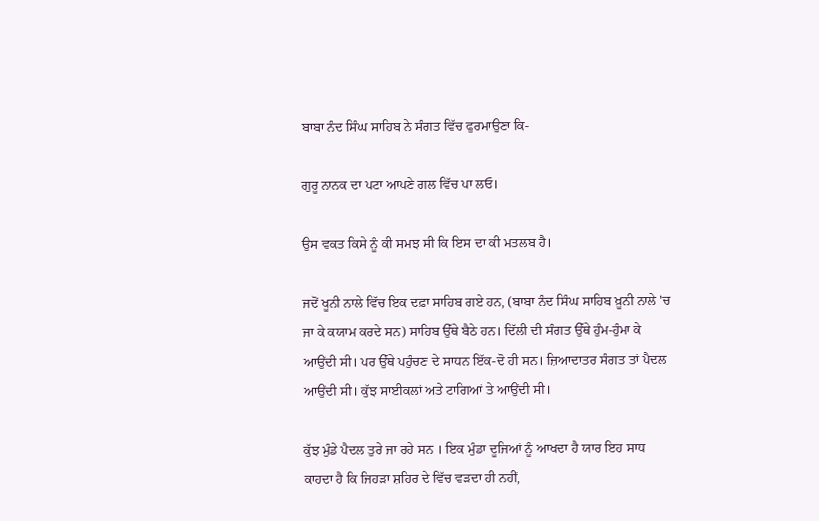ਬਾਬਾ ਨੰਦ ਸਿੰਘ ਸਾਹਿਬ ਨੇ ਸੰਗਤ ਵਿੱਚ ਫੁਰਮਾਉਣਾ ਕਿ-

ਗੁਰੂ ਨਾਨਕ ਦਾ ਪਟਾ ਆਪਣੇ ਗਲ ਵਿੱਚ ਪਾ ਲਓ।

ਉਸ ਵਕਤ ਕਿਸੇ ਨੂੰ ਕੀ ਸਮਝ ਸੀ ਕਿ ਇਸ ਦਾ ਕੀ ਮਤਲਬ ਹੈ।

ਜਦੋਂ ਖੂਨੀ ਨਾਲੇ ਵਿੱਚ ਇਕ ਦਫ਼ਾ ਸਾਹਿਬ ਗਏ ਹਨ, (ਬਾਬਾ ਨੰਦ ਸਿੰਘ ਸਾਹਿਬ ਖ਼ੂਨੀ ਨਾਲੇ 'ਚ ਜਾ ਕੇ ਕਯਾਮ ਕਰਦੇ ਸਨ) ਸਾਹਿਬ ਉੱਥੇ ਬੈਠੇ ਹਨ। ਦਿੱਲੀ ਦੀ ਸੰਗਤ ਉੱਥੇ ਹੁੰਮ-ਹੁੰਮਾ ਕੇ ਆਉਂਦੀ ਸੀ। ਪਰ ਉੱਥੇ ਪਹੁੰਚਣ ਦੇ ਸਾਧਨ ਇੱਕ-ਦੋ ਹੀ ਸਨ। ਜ਼ਿਆਦਾਤਰ ਸੰਗਤ ਤਾਂ ਪੈਦਲ ਆਉਂਦੀ ਸੀ। ਕੁੱਝ ਸਾਈਕਲਾਂ ਅਤੇ ਟਾਗਿਆਂ ਤੇ ਆਉਂਦੀ ਸੀ।

ਕੁੱਝ ਮੁੰਡੇ ਪੈਦਲ ਤੁਰੇ ਜਾ ਰਹੇ ਸਨ । ਇਕ ਮੁੰਡਾ ਦੂਜਿਆਂ ਨੂੰ ਆਖਦਾ ਹੈ ਯਾਰ ਇਹ ਸਾਧ ਕਾਹਦਾ ਹੈ ਕਿ ਜਿਹੜਾ ਸ਼ਹਿਰ ਦੇ ਵਿੱਚ ਵੜਦਾ ਹੀ ਨਹੀਂ,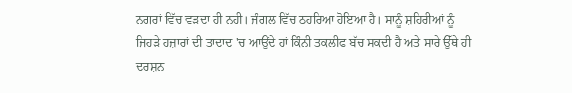ਨਗਰਾਂ ਵਿੱਚ ਵੜਦਾ ਹੀ ਨਹੀ। ਜੰਗਲ ਵਿੱਚ ਠਹਰਿਆ ਹੋਇਆ ਹੈ। ਸਾਨੂੰ ਸ਼ਹਿਰੀਆਂ ਨੂੰ ਜਿਹੜੇ ਹਜ਼ਾਰਾਂ ਦੀ ਤਾਦਾਦ 'ਚ ਆਉਂਦੇ ਹਾਂ ਕਿੰਨੀ ਤਕਲੀਫ ਬੱਚ ਸਕਦੀ ਹੈ ਅਤੇ ਸਾਰੇ ਉੱਥੇ ਹੀ ਦਰਸ਼ਨ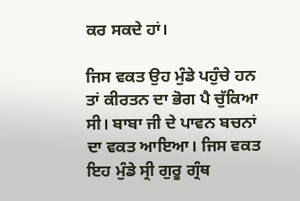ਕਰ ਸਕਦੇ ਹਾਂ।

ਜਿਸ ਵਕਤ ਉਹ ਮੁੰਡੇ ਪਹੁੰਚੇ ਹਨ ਤਾਂ ਕੀਰਤਨ ਦਾ ਭੋਗ ਪੈ ਚੁੱਕਿਆ ਸੀ। ਬਾਬਾ ਜੀ ਦੇ ਪਾਵਨ ਬਚਨਾਂ ਦਾ ਵਕਤ ਆਇਆ। ਜਿਸ ਵਕਤ ਇਹ ਮੁੰਡੇ ਸ੍ਰੀ ਗੁਰੂ ਗ੍ਰੰਥ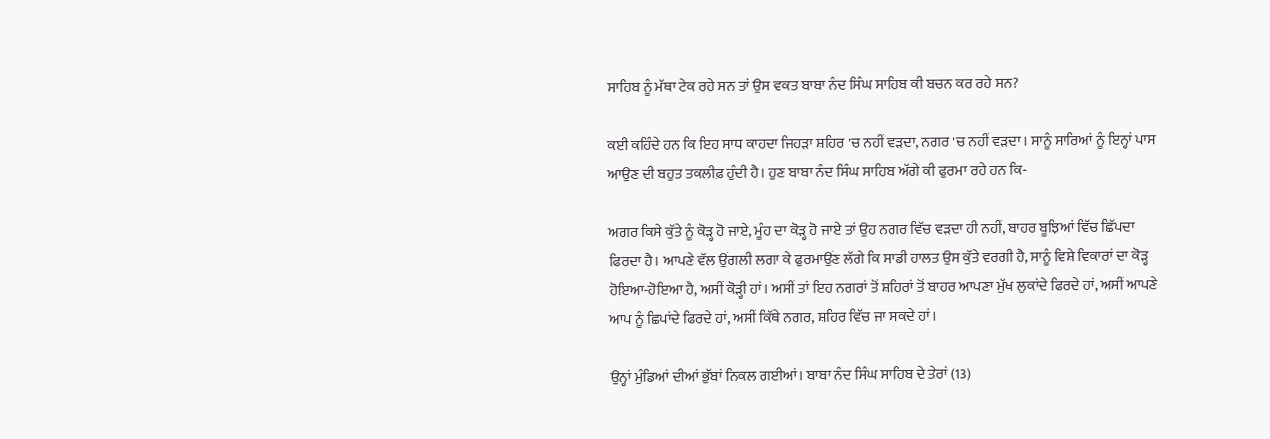ਸਾਹਿਬ ਨੂੰ ਮੱਥਾ ਟੇਕ ਰਹੇ ਸਨ ਤਾਂ ਉਸ ਵਕਤ ਬਾਬਾ ਨੰਦ ਸਿੰਘ ਸਾਹਿਬ ਕੀ ਬਚਨ ਕਰ ਰਹੇ ਸਨ?

ਕਈ ਕਹਿੰਦੇ ਹਨ ਕਿ ਇਹ ਸਾਧ ਕਾਹਦਾ ਜਿਹੜਾ ਸ਼ਹਿਰ 'ਚ ਨਹੀਂ ਵੜਦਾ, ਨਗਰ 'ਚ ਨਹੀਂ ਵੜਦਾ। ਸਾਨੂੰ ਸਾਰਿਆਂ ਨੂੰ ਇਨ੍ਹਾਂ ਪਾਸ ਆਉਣ ਦੀ ਬਹੁਤ ਤਕਲੀਫ਼ ਹੁੰਦੀ ਹੈ। ਹੁਣ ਬਾਬਾ ਨੰਦ ਸਿੰਘ ਸਾਹਿਬ ਅੱਗੇ ਕੀ ਫੁਰਮਾ ਰਹੇ ਹਨ ਕਿ-

ਅਗਰ ਕਿਸੇ ਕੁੱਤੇ ਨੂੰ ਕੋੜ੍ਹ ਹੋ ਜਾਏ, ਮੂੰਹ ਦਾ ਕੋੜ੍ਹ ਹੋ ਜਾਏ ਤਾਂ ਉਹ ਨਗਰ ਵਿੱਚ ਵੜਦਾ ਹੀ ਨਹੀਂ, ਬਾਹਰ ਬੂਝਿਆਂ ਵਿੱਚ ਛਿੱਪਦਾ ਫਿਰਦਾ ਹੈ। ਆਪਣੇ ਵੱਲ ਉਂਗਲੀ ਲਗਾ ਕੇ ਫੁਰਮਾਉਂਣ ਲੱਗੇ ਕਿ ਸਾਡੀ ਹਾਲਤ ਉਸ ਕੁੱਤੇ ਵਰਗੀ ਹੈ, ਸਾਨੂੰ ਵਿਸ਼ੇ ਵਿਕਾਰਾਂ ਦਾ ਕੋੜ੍ਹ ਹੋਇਆ-ਹੋਇਆ ਹੈ, ਅਸੀਂ ਕੋੜ੍ਹੀ ਹਾਂ। ਅਸੀਂ ਤਾਂ ਇਹ ਨਗਰਾਂ ਤੋਂ ਸ਼ਹਿਰਾਂ ਤੋਂ ਬਾਹਰ ਆਪਣਾ ਮੁੱਖ ਲੁਕਾਂਦੇ ਫਿਰਦੇ ਹਾਂ, ਅਸੀਂ ਆਪਣੇ ਆਪ ਨੂੰ ਛਿਪਾਂਦੇ ਫਿਰਦੇ ਹਾਂ, ਅਸੀਂ ਕਿੱਥੇ ਨਗਰ, ਸ਼ਹਿਰ ਵਿੱਚ ਜਾ ਸਕਦੇ ਹਾਂ।

ਉਨ੍ਹਾਂ ਮੁੰਡਿਆਂ ਦੀਆਂ ਭੁੱਬਾਂ ਨਿਕਲ ਗਈਆਂ। ਬਾਬਾ ਨੰਦ ਸਿੰਘ ਸਾਹਿਬ ਦੇ ਤੇਰਾਂ (13)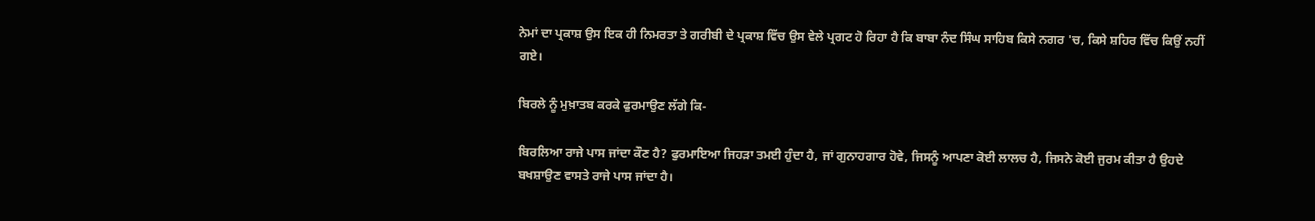ਨੇਮਾਂ ਦਾ ਪ੍ਰਕਾਸ਼ ਉਸ ਇਕ ਹੀ ਨਿਮਰਤਾ ਤੇ ਗਰੀਬੀ ਦੇ ਪ੍ਰਕਾਸ਼ ਵਿੱਚ ਉਸ ਵੇਲੇ ਪ੍ਰਗਟ ਹੋ ਰਿਹਾ ਹੈ ਕਿ ਬਾਬਾ ਨੰਦ ਸਿੰਘ ਸਾਹਿਬ ਕਿਸੇ ਨਗਰ 'ਚ, ਕਿਸੇ ਸ਼ਹਿਰ ਵਿੱਚ ਕਿਉਂ ਨਹੀਂ ਗਏ।

ਬਿਰਲੇ ਨੂੰ ਮੁਖ਼ਾਤਬ ਕਰਕੇ ਫੁਰਮਾਉਣ ਲੱਗੇ ਕਿ-

ਬਿਰਲਿਆ ਰਾਜੇ ਪਾਸ ਜਾਂਦਾ ਕੌਣ ਹੈ? ਫੁਰਮਾਇਆ ਜਿਹੜਾ ਤਮਈ ਹੁੰਦਾ ਹੈ, ਜਾਂ ਗੁਨਾਹਗਾਰ ਹੋਵੇ, ਜਿਸਨੂੰ ਆਪਣਾ ਕੋਈ ਲਾਲਚ ਹੈ, ਜਿਸਨੇ ਕੋਈ ਜੁਰਮ ਕੀਤਾ ਹੈ ਉਹਦੇ ਬਖਸ਼ਾਉਣ ਵਾਸਤੇ ਰਾਜੇ ਪਾਸ ਜਾਂਦਾ ਹੈ।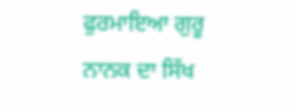ਫੁਰਮਾਇਆ ਗੁਰੂ ਨਾਨਕ ਦਾ ਸਿੱਖ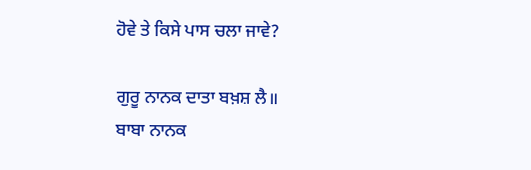ਹੋਵੇ ਤੇ ਕਿਸੇ ਪਾਸ ਚਲਾ ਜਾਵੇ?

ਗੁਰੂ ਨਾਨਕ ਦਾਤਾ ਬਖ਼ਸ਼ ਲੈ॥
ਬਾਬਾ ਨਾਨਕ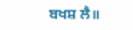ਬਖਸ਼ ਲੈ॥